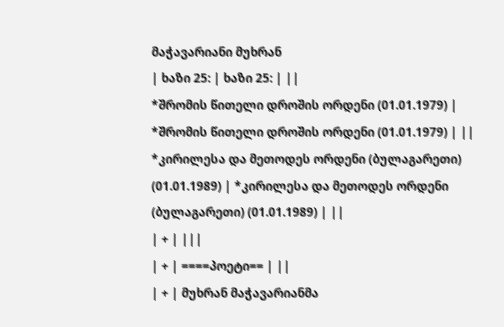მაჭავარიანი მუხრან
| ხაზი 25: | ხაზი 25: | ||
*შრომის წითელი დროშის ორდენი (01.01.1979) | *შრომის წითელი დროშის ორდენი (01.01.1979) | ||
*კირილესა და მეთოდეს ორდენი (ბულაგარეთი) (01.01.1989) | *კირილესა და მეთოდეს ორდენი (ბულაგარეთი) (01.01.1989) | ||
| + | |||
| + | ====პოეტი== | ||
| + | მუხრან მაჭავარიანმა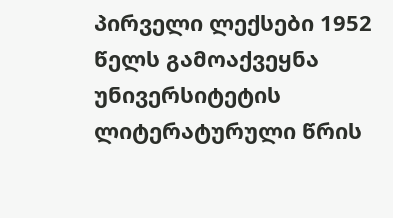პირველი ლექსები 1952 წელს გამოაქვეყნა უნივერსიტეტის ლიტერატურული წრის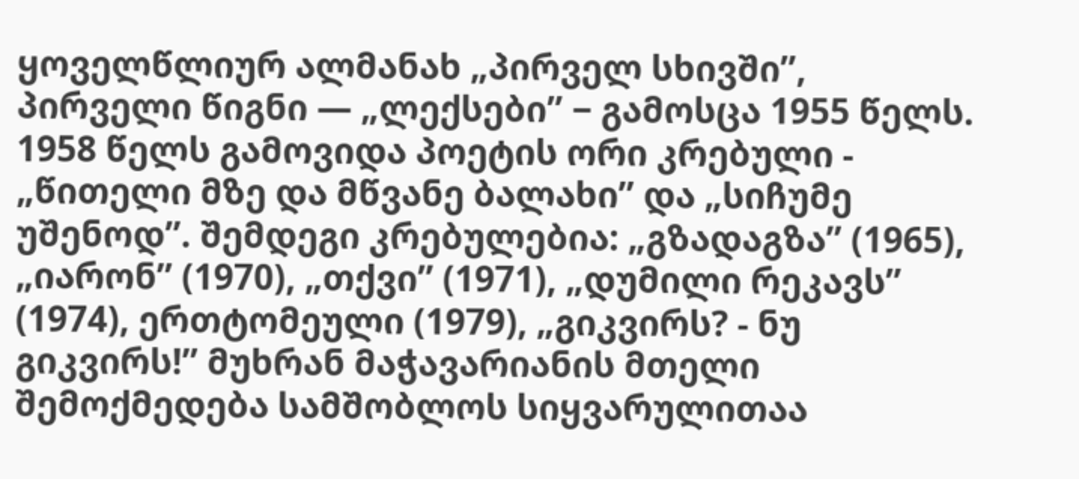ყოველწლიურ ალმანახ „პირველ სხივში”, პირველი წიგნი — „ლექსები” − გამოსცა 1955 წელს. 1958 წელს გამოვიდა პოეტის ორი კრებული - „წითელი მზე და მწვანე ბალახი” და „სიჩუმე უშენოდ”. შემდეგი კრებულებია: „გზადაგზა” (1965), „იარონ” (1970), „თქვი” (1971), „დუმილი რეკავს” (1974), ერთტომეული (1979), „გიკვირს? - ნუ გიკვირს!” მუხრან მაჭავარიანის მთელი შემოქმედება სამშობლოს სიყვარულითაა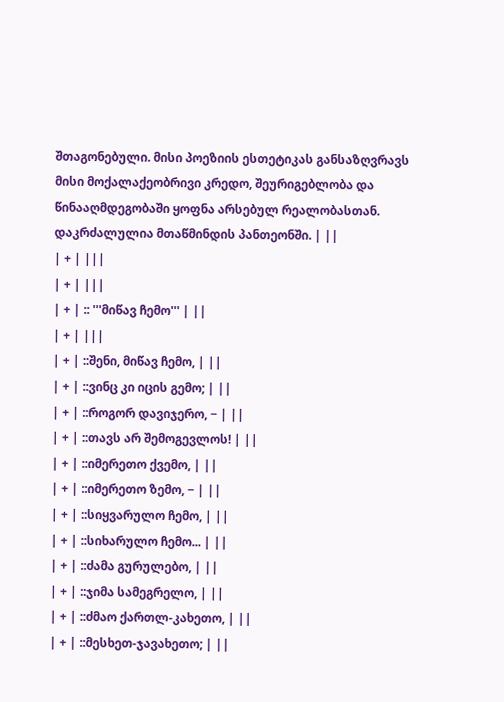შთაგონებული. მისი პოეზიის ესთეტიკას განსაზღვრავს მისი მოქალაქეობრივი კრედო, შეურიგებლობა და წინააღმდეგობაში ყოფნა არსებულ რეალობასთან. დაკრძალულია მთაწმინდის პანთეონში. | ||
| + | |||
| + | |||
| + | :: '''მიწავ ჩემო''' | ||
| + | |||
| + | ::შენი, მიწავ ჩემო, | ||
| + | ::ვინც კი იცის გემო; | ||
| + | ::როგორ დავიჯერო, − | ||
| + | ::თავს არ შემოგევლოს! | ||
| + | ::იმერეთო ქვემო, | ||
| + | ::იმერეთო ზემო, − | ||
| + | ::სიყვარულო ჩემო, | ||
| + | ::სიხარულო ჩემო... | ||
| + | ::ძამა გურულებო, | ||
| + | ::ჯიმა სამეგრელო, | ||
| + | ::ძმაო ქართლ-კახეთო, | ||
| + | ::მესხეთ-ჯავახეთო; | ||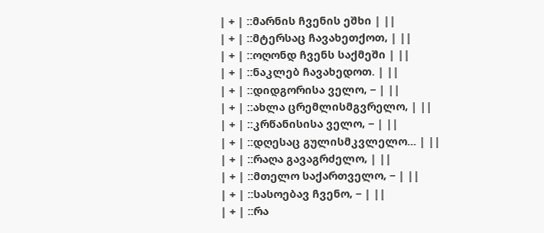| + | ::მარნის ჩვენის ეშხი | ||
| + | ::მტერსაც ჩავახეთქოთ, | ||
| + | ::ოღონდ ჩვენს საქმეში | ||
| + | ::ნაკლებ ჩავახედოთ. | ||
| + | ::დიდგორისა ველო, − | ||
| + | ::ახლა ცრემლისმგვრელო, | ||
| + | ::კრწანისისა ველო, − | ||
| + | ::დღესაც გულისმკვლელო... | ||
| + | ::რაღა გავაგრძელო, | ||
| + | ::მთელო საქართველო, − | ||
| + | ::სასოებავ ჩვენო, − | ||
| + | ::რა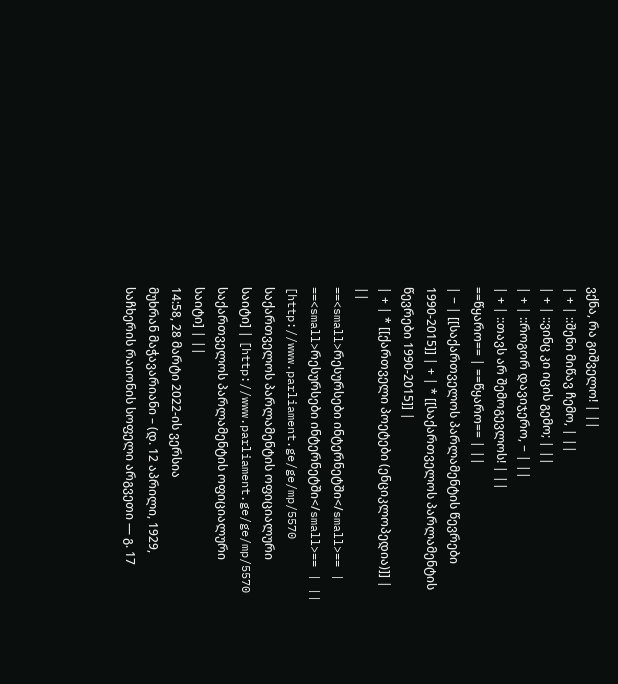ვქნა, რა გიშველო! | ||
| + | ::შენი მიწავ ჩემო, | ||
| + | ::ვინც კი იცის გემო; | ||
| + | ::როგორ დავიჯერო, − | ||
| + | ::თავს არ შემოგევლოს! | ||
==წყარო== | ==წყარო== | ||
| − | [[საქართველოს პარლამენტის წევრები 1990-2015]] | + | * [[საქართველოს პარლამენტის წევრები 1990-2015]] |
| + | * [[ქართველი პოეტები (ენციკლოპედია)]] | ||
==<small>რესურსები ინტერნეტში</small>== | ==<small>რესურსები ინტერნეტში</small>== | ||
[http://www.parliament.ge/ge/mp/5570 საქართველოს პარლამენტის ოფიციალური საიტი] | [http://www.parliament.ge/ge/mp/5570 საქართველოს პარლამენტის ოფიციალური საიტი] | ||
14:58, 28 მარტი 2022-ის ვერსია
მუხრან მაჭავარიანი – (დ. 12 აპრილი, 1929, საჩხერის რაიონის სოფელი არგვეთი — გ. 17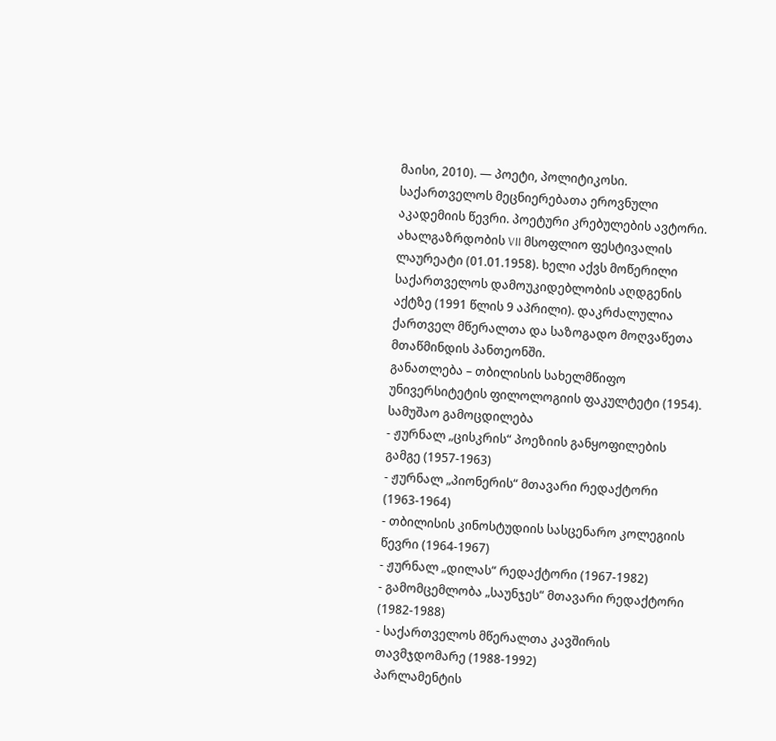მაისი, 2010). — პოეტი, პოლიტიკოსი. საქართველოს მეცნიერებათა ეროვნული აკადემიის წევრი. პოეტური კრებულების ავტორი. ახალგაზრდობის VII მსოფლიო ფესტივალის ლაურეატი (01.01.1958). ხელი აქვს მოწერილი საქართველოს დამოუკიდებლობის აღდგენის აქტზე (1991 წლის 9 აპრილი). დაკრძალულია ქართველ მწერალთა და საზოგადო მოღვაწეთა მთაწმინდის პანთეონში.
განათლება – თბილისის სახელმწიფო უნივერსიტეტის ფილოლოგიის ფაკულტეტი (1954).
სამუშაო გამოცდილება
- ჟურნალ „ცისკრის“ პოეზიის განყოფილების გამგე (1957-1963)
- ჟურნალ „პიონერის“ მთავარი რედაქტორი (1963-1964)
- თბილისის კინოსტუდიის სასცენარო კოლეგიის წევრი (1964-1967)
- ჟურნალ „დილას“ რედაქტორი (1967-1982)
- გამომცემლობა „საუნჯეს“ მთავარი რედაქტორი (1982-1988)
- საქართველოს მწერალთა კავშირის თავმჯდომარე (1988-1992)
პარლამენტის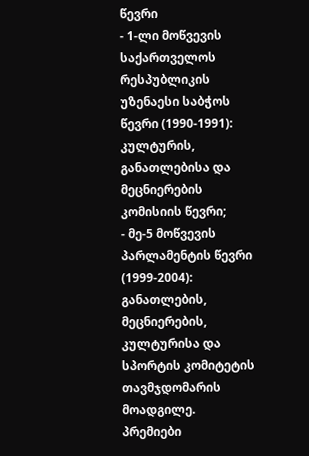წევრი
- 1-ლი მოწვევის საქართველოს რესპუბლიკის უზენაესი საბჭოს წევრი (1990-1991): კულტურის, განათლებისა და მეცნიერების კომისიის წევრი;
- მე-5 მოწვევის პარლამენტის წევრი (1999-2004): განათლების, მეცნიერების, კულტურისა და სპორტის კომიტეტის თავმჯდომარის მოადგილე.
პრემიები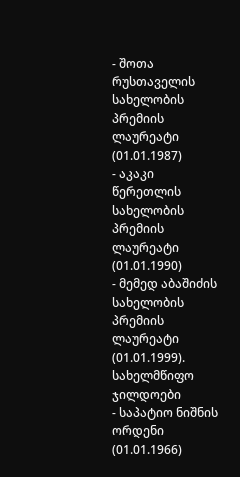- შოთა რუსთაველის სახელობის პრემიის ლაურეატი (01.01.1987)
- აკაკი წერეთლის სახელობის პრემიის ლაურეატი (01.01.1990)
- მემედ აბაშიძის სახელობის პრემიის ლაურეატი (01.01.1999).
სახელმწიფო ჯილდოები
- საპატიო ნიშნის ორდენი (01.01.1966)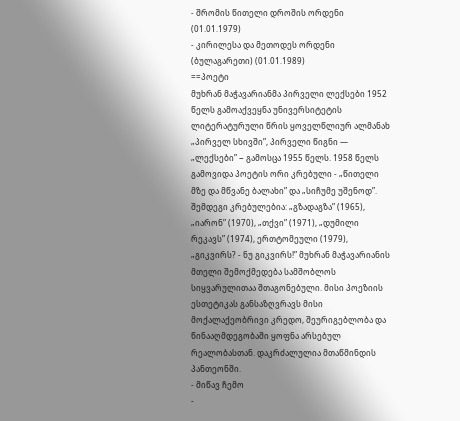- შრომის წითელი დროშის ორდენი (01.01.1979)
- კირილესა და მეთოდეს ორდენი (ბულაგარეთი) (01.01.1989)
==პოეტი
მუხრან მაჭავარიანმა პირველი ლექსები 1952 წელს გამოაქვეყნა უნივერსიტეტის ლიტერატურული წრის ყოველწლიურ ალმანახ „პირველ სხივში”, პირველი წიგნი — „ლექსები” − გამოსცა 1955 წელს. 1958 წელს გამოვიდა პოეტის ორი კრებული - „წითელი მზე და მწვანე ბალახი” და „სიჩუმე უშენოდ”. შემდეგი კრებულებია: „გზადაგზა” (1965), „იარონ” (1970), „თქვი” (1971), „დუმილი რეკავს” (1974), ერთტომეული (1979), „გიკვირს? - ნუ გიკვირს!” მუხრან მაჭავარიანის მთელი შემოქმედება სამშობლოს სიყვარულითაა შთაგონებული. მისი პოეზიის ესთეტიკას განსაზღვრავს მისი მოქალაქეობრივი კრედო, შეურიგებლობა და წინააღმდეგობაში ყოფნა არსებულ რეალობასთან. დაკრძალულია მთაწმინდის პანთეონში.
- მიწავ ჩემო
-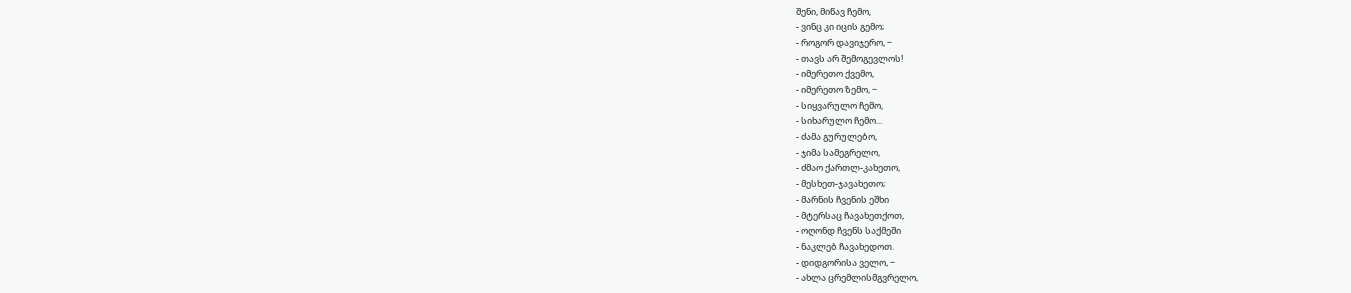შენი, მიწავ ჩემო,
- ვინც კი იცის გემო;
- როგორ დავიჯერო, −
- თავს არ შემოგევლოს!
- იმერეთო ქვემო,
- იმერეთო ზემო, −
- სიყვარულო ჩემო,
- სიხარულო ჩემო...
- ძამა გურულებო,
- ჯიმა სამეგრელო,
- ძმაო ქართლ-კახეთო,
- მესხეთ-ჯავახეთო;
- მარნის ჩვენის ეშხი
- მტერსაც ჩავახეთქოთ,
- ოღონდ ჩვენს საქმეში
- ნაკლებ ჩავახედოთ.
- დიდგორისა ველო, −
- ახლა ცრემლისმგვრელო,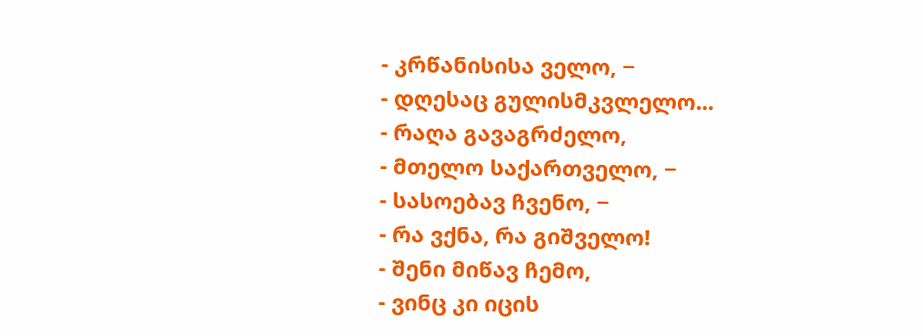- კრწანისისა ველო, −
- დღესაც გულისმკვლელო...
- რაღა გავაგრძელო,
- მთელო საქართველო, −
- სასოებავ ჩვენო, −
- რა ვქნა, რა გიშველო!
- შენი მიწავ ჩემო,
- ვინც კი იცის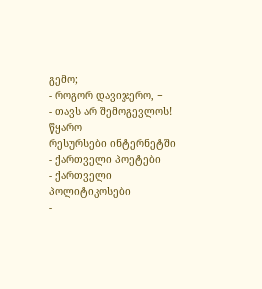გემო;
- როგორ დავიჯერო, −
- თავს არ შემოგევლოს!
წყარო
რესურსები ინტერნეტში
- ქართველი პოეტები
- ქართველი პოლიტიკოსები
-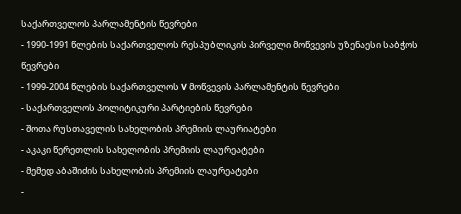საქართველოს პარლამენტის წევრები
- 1990-1991 წლების საქართველოს რესპუბლიკის პირველი მოწვევის უზენაესი საბჭოს წევრები
- 1999-2004 წლების საქართველოს V მოწვევის პარლამენტის წევრები
- საქართველოს პოლიტიკური პარტიების წევრები
- შოთა რუსთაველის სახელობის პრემიის ლაურიატები
- აკაკი წერეთლის სახელობის პრემიის ლაურეატები
- მემედ აბაშიძის სახელობის პრემიის ლაურეატები
-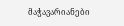მაჭავარიანები